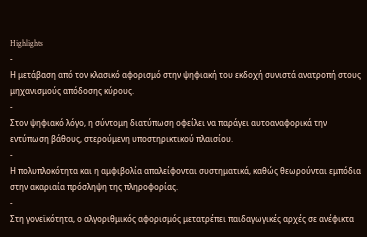Highlights
-
Η μετάβαση από τον κλασικό αφορισμό στην ψηφιακή του εκδοχή συνιστά ανατροπή στους μηχανισμούς απόδοσης κύρους.
-
Στον ψηφιακό λόγο, η σύντομη διατύπωση οφείλει να παράγει αυτοαναφορικά την εντύπωση βάθους, στερούμενη υποστηρικτικού πλαισίου.
-
Η πολυπλοκότητα και η αμφιβολία απαλείφονται συστηματικά, καθώς θεωρούνται εμπόδια στην ακαριαία πρόσληψη της πληροφορίας.
-
Στη γονεϊκότητα, ο αλγοριθμικός αφορισμός μετατρέπει παιδαγωγικές αρχές σε ανέφικτα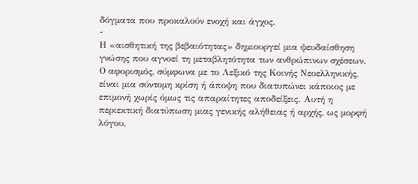δόγματα που προκαλούν ενοχή και άγχος.
-
Η «αισθητική της βεβαιότητας» δημιουργεί μια ψευδαίσθηση γνώσης που αγνοεί τη μεταβλητότητα των ανθρώπινων σχέσεων.
Ο αφορισμός, σύμφωνα με το Λεξικό της Κοινής Νεοελληνικής, είναι μια σύντομη κρίση ή άποψη που διατυπώνει κάποιος με επιμονή χωρίς όμως τις απαραίτητες αποδείξεις. Αυτή η περιεκτική διατύπωση μιας γενικής αλήθειας ή αρχής, ως μορφή λόγου,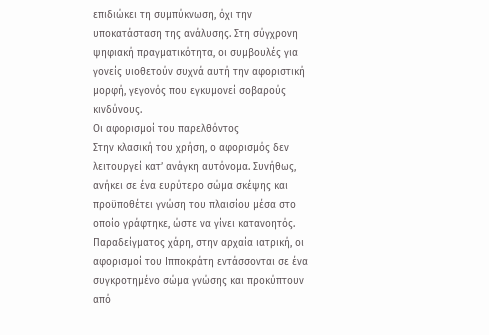επιδιώκει τη συμπύκνωση, όχι την υποκατάσταση της ανάλυσης. Στη σύγχρονη ψηφιακή πραγματικότητα, οι συμβουλές για γονείς υιοθετούν συχνά αυτή την αφοριστική μορφή, γεγονός που εγκυμονεί σοβαρούς κινδύνους.
Οι αφορισμοί του παρελθόντος
Στην κλασική του χρήση, ο αφορισμός δεν λειτουργεί κατ’ ανάγκη αυτόνομα. Συνήθως, ανήκει σε ένα ευρύτερο σώμα σκέψης και προϋποθέτει γνώση του πλαισίου μέσα στο οποίο γράφτηκε, ώστε να γίνει κατανοητός.
Παραδείγματος χάρη, στην αρχαία ιατρική, οι αφορισμοί του Ιπποκράτη εντάσσονται σε ένα συγκροτημένο σώμα γνώσης και προκύπτουν από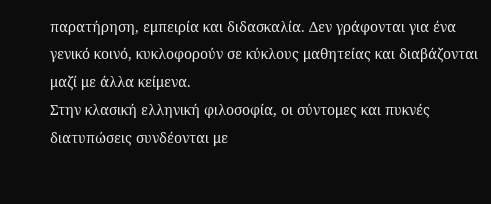παρατήρηση, εμπειρία και διδασκαλία. Δεν γράφονται για ένα γενικό κοινό, κυκλοφορούν σε κύκλους μαθητείας και διαβάζονται μαζί με άλλα κείμενα.
Στην κλασική ελληνική φιλοσοφία, οι σύντομες και πυκνές διατυπώσεις συνδέονται με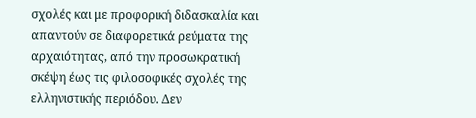σχολές και με προφορική διδασκαλία και απαντούν σε διαφορετικά ρεύματα της αρχαιότητας, από την προσωκρατική σκέψη έως τις φιλοσοφικές σχολές της ελληνιστικής περιόδου. Δεν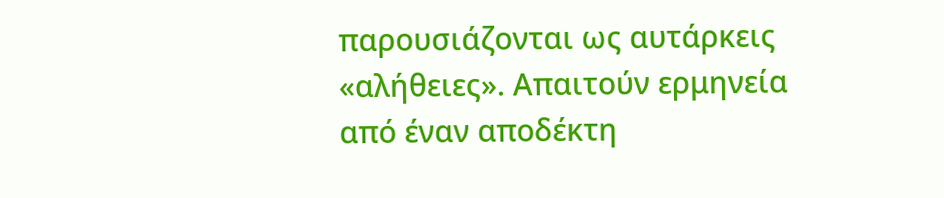παρουσιάζονται ως αυτάρκεις «αλήθειες». Απαιτούν ερμηνεία από έναν αποδέκτη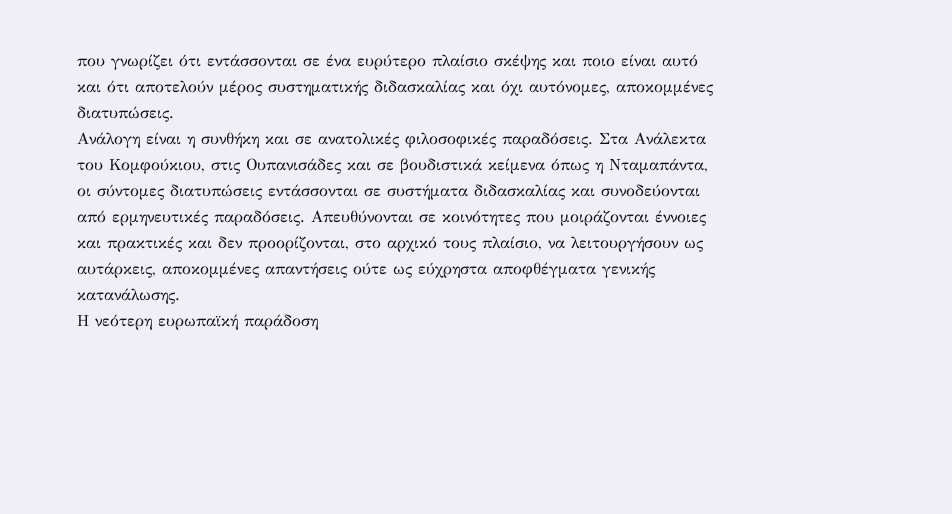που γνωρίζει ότι εντάσσονται σε ένα ευρύτερο πλαίσιο σκέψης και ποιο είναι αυτό και ότι αποτελούν μέρος συστηματικής διδασκαλίας και όχι αυτόνομες, αποκομμένες διατυπώσεις.
Ανάλογη είναι η συνθήκη και σε ανατολικές φιλοσοφικές παραδόσεις. Στα Ανάλεκτα του Κομφούκιου, στις Ουπανισάδες και σε βουδιστικά κείμενα όπως η Νταμαπάντα, οι σύντομες διατυπώσεις εντάσσονται σε συστήματα διδασκαλίας και συνοδεύονται από ερμηνευτικές παραδόσεις. Απευθύνονται σε κοινότητες που μοιράζονται έννοιες και πρακτικές και δεν προορίζονται, στο αρχικό τους πλαίσιο, να λειτουργήσουν ως αυτάρκεις, αποκομμένες απαντήσεις ούτε ως εύχρηστα αποφθέγματα γενικής κατανάλωσης.
Η νεότερη ευρωπαϊκή παράδοση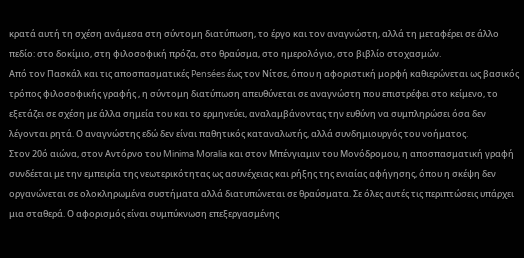κρατά αυτή τη σχέση ανάμεσα στη σύντομη διατύπωση, το έργο και τον αναγνώστη, αλλά τη μεταφέρει σε άλλο πεδίο: στο δοκίμιο, στη φιλοσοφική πρόζα, στο θραύσμα, στο ημερολόγιο, στο βιβλίο στοχασμών.
Από τον Πασκάλ και τις αποσπασματικές Pensées έως τον Νίτσε, όπου η αφοριστική μορφή καθιερώνεται ως βασικός τρόπος φιλοσοφικής γραφής , η σύντομη διατύπωση απευθύνεται σε αναγνώστη που επιστρέφει στο κείμενο, το εξετάζει σε σχέση με άλλα σημεία του και το ερμηνεύει, αναλαμβάνοντας την ευθύνη να συμπληρώσει όσα δεν λέγονται ρητά. Ο αναγνώστης εδώ δεν είναι παθητικός καταναλωτής, αλλά συνδημιουργός του νοήματος.
Στον 20ό αιώνα, στον Αντόρνο του Minima Moralia και στον Μπένγιαμιν του Μονόδρομου, η αποσπασματική γραφή συνδέεται με την εμπειρία της νεωτερικότητας ως ασυνέχειας και ρήξης της ενιαίας αφήγησης, όπου η σκέψη δεν οργανώνεται σε ολοκληρωμένα συστήματα αλλά διατυπώνεται σε θραύσματα. Σε όλες αυτές τις περιπτώσεις υπάρχει μια σταθερά. Ο αφορισμός είναι συμπύκνωση επεξεργασμένης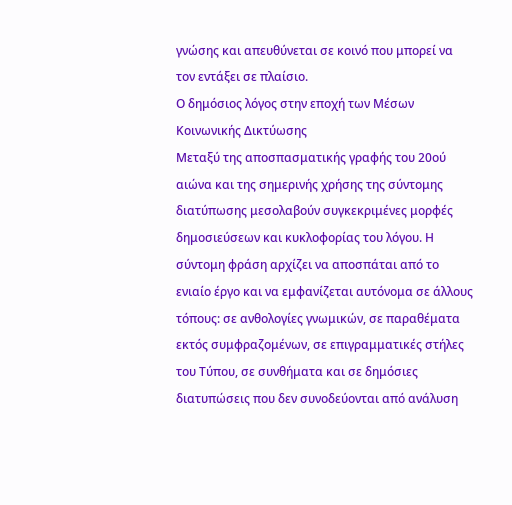γνώσης και απευθύνεται σε κοινό που μπορεί να τον εντάξει σε πλαίσιο.
Ο δημόσιος λόγος στην εποχή των Μέσων Κοινωνικής Δικτύωσης
Μεταξύ της αποσπασματικής γραφής του 20ού αιώνα και της σημερινής χρήσης της σύντομης διατύπωσης μεσολαβούν συγκεκριμένες μορφές δημοσιεύσεων και κυκλοφορίας του λόγου. Η σύντομη φράση αρχίζει να αποσπάται από το ενιαίο έργο και να εμφανίζεται αυτόνομα σε άλλους τόπους: σε ανθολογίες γνωμικών, σε παραθέματα εκτός συμφραζομένων, σε επιγραμματικές στήλες του Τύπου, σε συνθήματα και σε δημόσιες διατυπώσεις που δεν συνοδεύονται από ανάλυση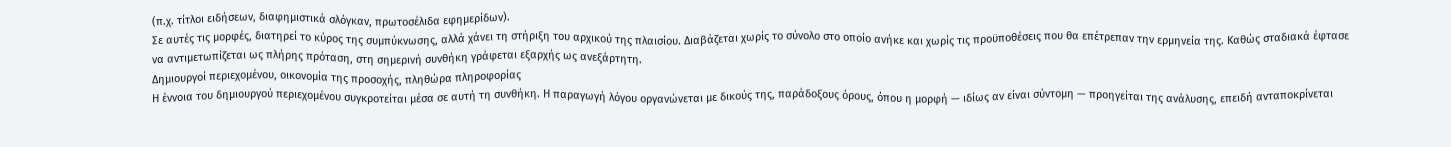(π.χ. τίτλοι ειδήσεων, διαφημιστικά σλόγκαν, πρωτοσέλιδα εφημερίδων).
Σε αυτές τις μορφές, διατηρεί το κύρος της συμπύκνωσης, αλλά χάνει τη στήριξη του αρχικού της πλαισίου. Διαβάζεται χωρίς το σύνολο στο οποίο ανήκε και χωρίς τις προϋποθέσεις που θα επέτρεπαν την ερμηνεία της. Καθώς σταδιακά έφτασε να αντιμετωπίζεται ως πλήρης πρόταση, στη σημερινή συνθήκη γράφεται εξαρχής ως ανεξάρτητη.
Δημιουργοί περιεχομένου, οικονομία της προσοχής, πληθώρα πληροφορίας
Η έννοια του δημιουργού περιεχομένου συγκροτείται μέσα σε αυτή τη συνθήκη. Η παραγωγή λόγου οργανώνεται με δικούς της, παράδοξους όρους, όπου η μορφή — ιδίως αν είναι σύντομη — προηγείται της ανάλυσης, επειδή ανταποκρίνεται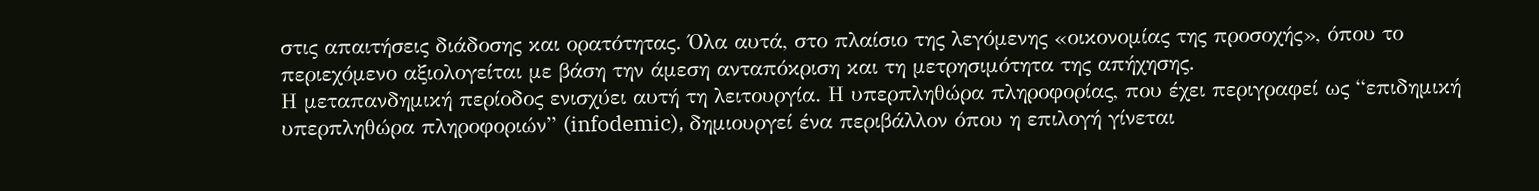στις απαιτήσεις διάδοσης και ορατότητας. Όλα αυτά, στο πλαίσιο της λεγόμενης «οικονομίας της προσοχής», όπου το περιεχόμενο αξιολογείται με βάση την άμεση ανταπόκριση και τη μετρησιμότητα της απήχησης.
Η μεταπανδημική περίοδος ενισχύει αυτή τη λειτουργία. Η υπερπληθώρα πληροφορίας, που έχει περιγραφεί ως “επιδημική υπερπληθώρα πληροφοριών” (infodemic), δημιουργεί ένα περιβάλλον όπου η επιλογή γίνεται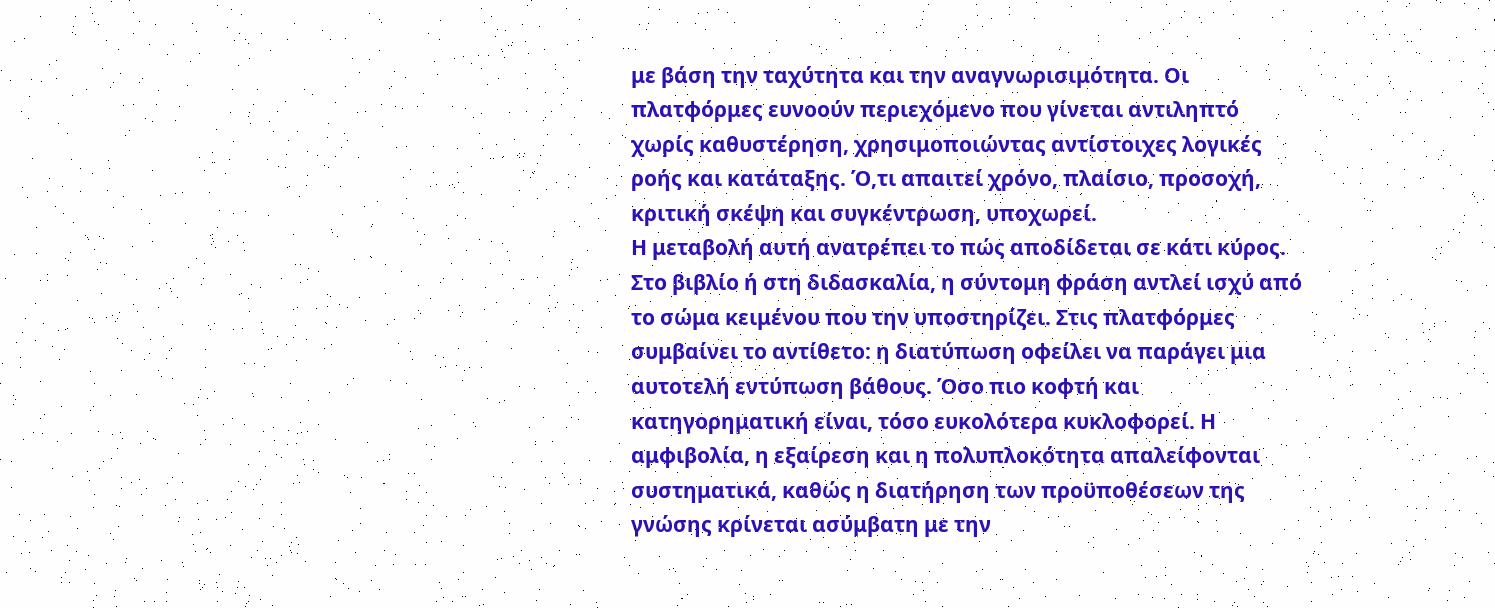με βάση την ταχύτητα και την αναγνωρισιμότητα. Οι πλατφόρμες ευνοούν περιεχόμενο που γίνεται αντιληπτό χωρίς καθυστέρηση, χρησιμοποιώντας αντίστοιχες λογικές ροής και κατάταξης. Ό,τι απαιτεί χρόνο, πλαίσιο, προσοχή, κριτική σκέψη και συγκέντρωση, υποχωρεί.
Η μεταβολή αυτή ανατρέπει το πώς αποδίδεται σε κάτι κύρος. Στο βιβλίο ή στη διδασκαλία, η σύντομη φράση αντλεί ισχύ από το σώμα κειμένου που την υποστηρίζει. Στις πλατφόρμες συμβαίνει το αντίθετο: η διατύπωση οφείλει να παράγει μια αυτοτελή εντύπωση βάθους. Όσο πιο κοφτή και κατηγορηματική είναι, τόσο ευκολότερα κυκλοφορεί. Η αμφιβολία, η εξαίρεση και η πολυπλοκότητα απαλείφονται συστηματικά, καθώς η διατήρηση των προϋποθέσεων της γνώσης κρίνεται ασύμβατη με την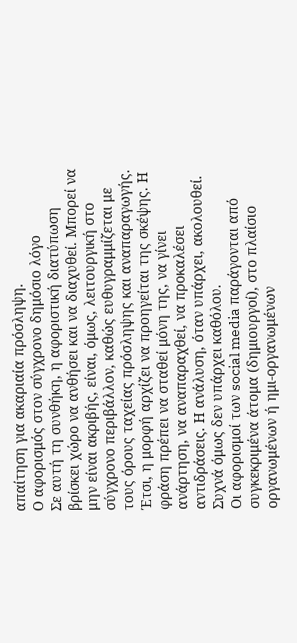απαίτηση για ακαριαία πρόσληψη.
Ο αφορισμός στον σύγχρονο δημόσιο λόγο
Σε αυτή τη συνθήκη, η αφοριστική διατύπωση βρίσκει χώρο να ανθήσει και να διαχυθεί. Μπορεί να μην είναι ακριβής, είναι, όμως, λειτουργική στο σύγχρονο περιβάλλον, καθώς ευθυγραμμίζεται με τους όρους ταχείας πρόσληψης και αναπαραγωγής. Έτσι, η μορφή αρχίζει να προηγείται της σκέψης. Η φράση πρέπει να σταθεί μόνη της, να γίνει ανάρτηση, να αναπαραχθεί, να προκαλέσει αντιδράσεις. Η ανάλυση, όταν υπάρχει, ακολουθεί. Συχνά όμως δεν υπάρχει καθόλου.
Οι αφορισμοί των social media παράγονται από συγκεκριμένα άτομα (δημιουργοί), στο πλαίσιο οργανωμένων ή ημι-οργανωμένων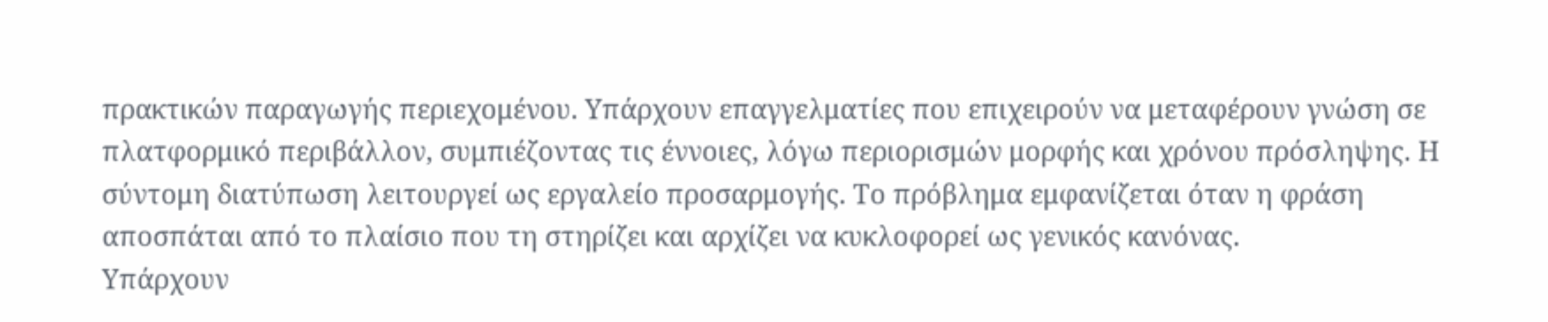πρακτικών παραγωγής περιεχομένου. Υπάρχουν επαγγελματίες που επιχειρούν να μεταφέρουν γνώση σε πλατφορμικό περιβάλλον, συμπιέζοντας τις έννοιες, λόγω περιορισμών μορφής και χρόνου πρόσληψης. Η σύντομη διατύπωση λειτουργεί ως εργαλείο προσαρμογής. Το πρόβλημα εμφανίζεται όταν η φράση αποσπάται από το πλαίσιο που τη στηρίζει και αρχίζει να κυκλοφορεί ως γενικός κανόνας.
Υπάρχουν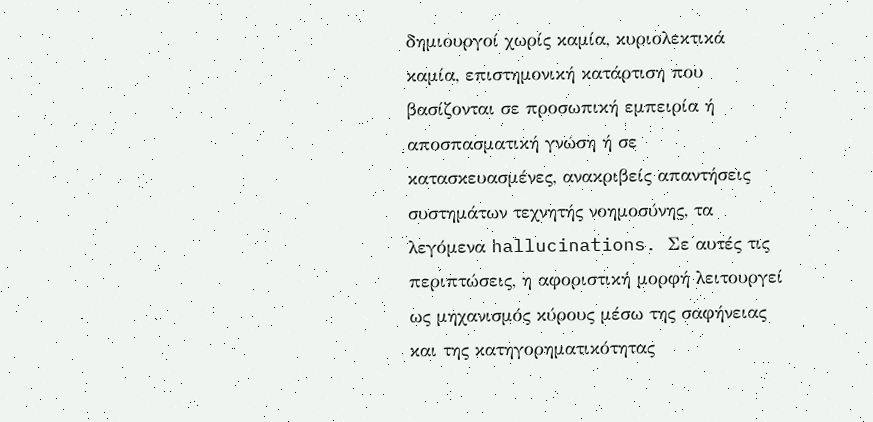δημιουργοί χωρίς καμία, κυριολεκτικά καμία, επιστημονική κατάρτιση που βασίζονται σε προσωπική εμπειρία ή αποσπασματική γνώση ή σε κατασκευασμένες, ανακριβείς απαντήσεις συστημάτων τεχνητής νοημοσύνης, τα λεγόμενα hallucinations. Σε αυτές τις περιπτώσεις, η αφοριστική μορφή λειτουργεί ως μηχανισμός κύρους μέσω της σαφήνειας και της κατηγορηματικότητας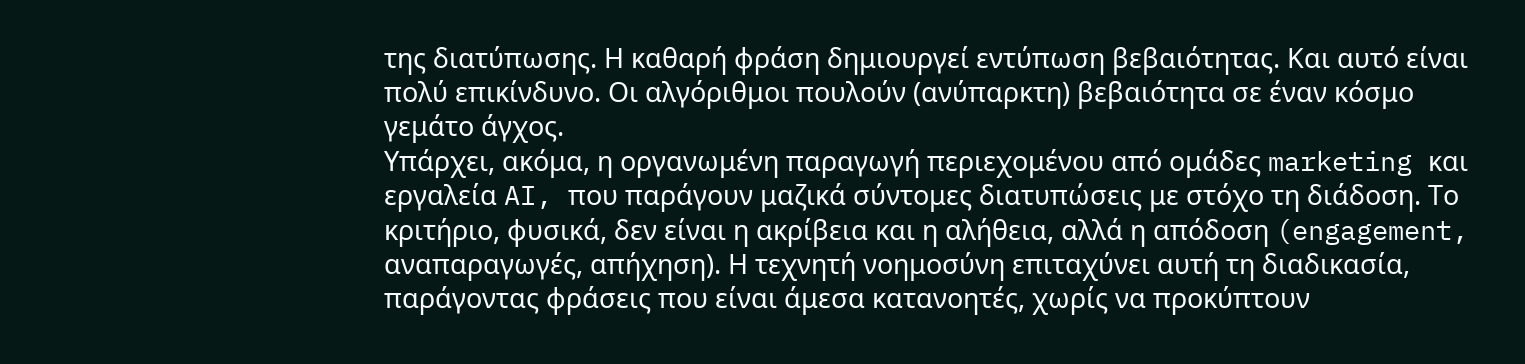της διατύπωσης. Η καθαρή φράση δημιουργεί εντύπωση βεβαιότητας. Και αυτό είναι πολύ επικίνδυνο. Οι αλγόριθμοι πουλούν (ανύπαρκτη) βεβαιότητα σε έναν κόσμο γεμάτο άγχος.
Υπάρχει, ακόμα, η οργανωμένη παραγωγή περιεχομένου από ομάδες marketing και εργαλεία AI, που παράγουν μαζικά σύντομες διατυπώσεις με στόχο τη διάδοση. Το κριτήριο, φυσικά, δεν είναι η ακρίβεια και η αλήθεια, αλλά η απόδοση (engagement, αναπαραγωγές, απήχηση). Η τεχνητή νοημοσύνη επιταχύνει αυτή τη διαδικασία, παράγοντας φράσεις που είναι άμεσα κατανοητές, χωρίς να προκύπτουν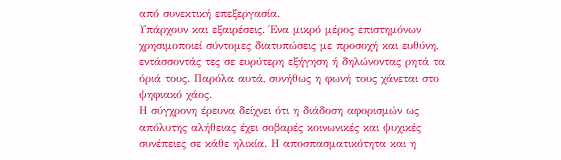από συνεκτική επεξεργασία.
Υπάρχουν και εξαιρέσεις. Ένα μικρό μέρος επιστημόνων χρησιμοποιεί σύντομες διατυπώσεις με προσοχή και ευθύνη, εντάσσοντάς τες σε ευρύτερη εξήγηση ή δηλώνοντας ρητά τα όριά τους. Παρόλα αυτά, συνήθως η φωνή τους χάνεται στο ψηφιακό χάος.
Η σύγχρονη έρευνα δείχνει ότι η διάδοση αφορισμών ως απόλυτης αλήθειας έχει σοβαρές κοινωνικές και ψυχικές συνέπειες σε κάθε ηλικία. Η αποσπασματικότητα και η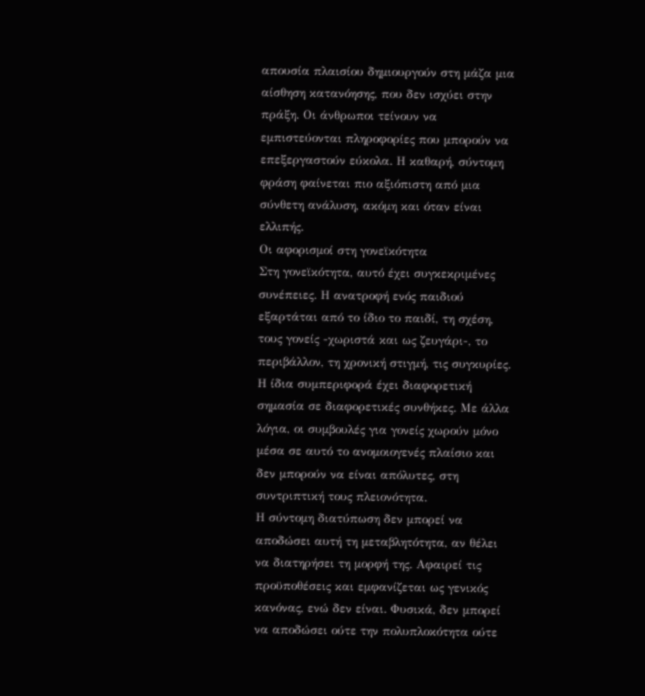απουσία πλαισίου δημιουργούν στη μάζα μια αίσθηση κατανόησης, που δεν ισχύει στην πράξη. Οι άνθρωποι τείνουν να εμπιστεύονται πληροφορίες που μπορούν να επεξεργαστούν εύκολα. Η καθαρή, σύντομη φράση φαίνεται πιο αξιόπιστη από μια σύνθετη ανάλυση, ακόμη και όταν είναι ελλιπής.
Οι αφορισμοί στη γονεϊκότητα
Στη γονεϊκότητα, αυτό έχει συγκεκριμένες συνέπειες. Η ανατροφή ενός παιδιού εξαρτάται από το ίδιο το παιδί, τη σχέση, τους γονείς -χωριστά και ως ζευγάρι-, το περιβάλλον, τη χρονική στιγμή, τις συγκυρίες.
Η ίδια συμπεριφορά έχει διαφορετική σημασία σε διαφορετικές συνθήκες. Με άλλα λόγια, οι συμβουλές για γονείς χωρούν μόνο μέσα σε αυτό το ανομοιογενές πλαίσιο και δεν μπορούν να είναι απόλυτες, στη συντριπτική τους πλειονότητα.
Η σύντομη διατύπωση δεν μπορεί να αποδώσει αυτή τη μεταβλητότητα, αν θέλει να διατηρήσει τη μορφή της. Αφαιρεί τις προϋποθέσεις και εμφανίζεται ως γενικός κανόνας, ενώ δεν είναι. Φυσικά, δεν μπορεί να αποδώσει ούτε την πολυπλοκότητα ούτε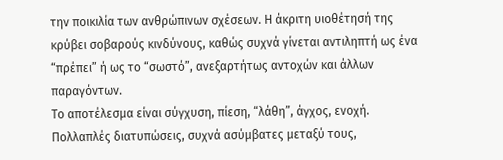την ποικιλία των ανθρώπινων σχέσεων. Η άκριτη υιοθέτησή της κρύβει σοβαρούς κινδύνους, καθώς συχνά γίνεται αντιληπτή ως ένα “πρέπει” ή ως το “σωστό”, ανεξαρτήτως αντοχών και άλλων παραγόντων.
Το αποτέλεσμα είναι σύγχυση, πίεση, “λάθη”, άγχος, ενοχή. Πολλαπλές διατυπώσεις, συχνά ασύμβατες μεταξύ τους,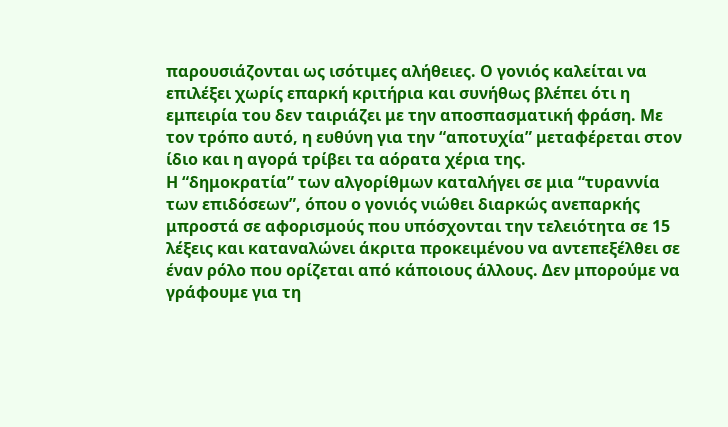παρουσιάζονται ως ισότιμες αλήθειες. Ο γονιός καλείται να επιλέξει χωρίς επαρκή κριτήρια και συνήθως βλέπει ότι η εμπειρία του δεν ταιριάζει με την αποσπασματική φράση. Με τον τρόπο αυτό, η ευθύνη για την “αποτυχία” μεταφέρεται στον ίδιο και η αγορά τρίβει τα αόρατα χέρια της.
Η “δημοκρατία” των αλγορίθμων καταλήγει σε μια “τυραννία των επιδόσεων”, όπου ο γονιός νιώθει διαρκώς ανεπαρκής μπροστά σε αφορισμούς που υπόσχονται την τελειότητα σε 15 λέξεις και καταναλώνει άκριτα προκειμένου να αντεπεξέλθει σε έναν ρόλο που ορίζεται από κάποιους άλλους. Δεν μπορούμε να γράφουμε για τη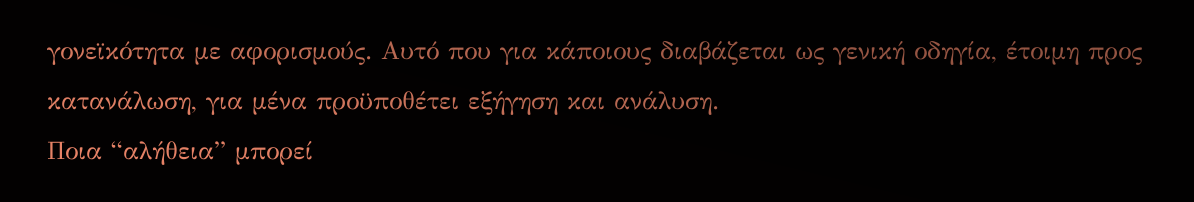γονεϊκότητα με αφορισμούς. Αυτό που για κάποιους διαβάζεται ως γενική οδηγία, έτοιμη προς κατανάλωση, για μένα προϋποθέτει εξήγηση και ανάλυση.
Ποια “αλήθεια” μπορεί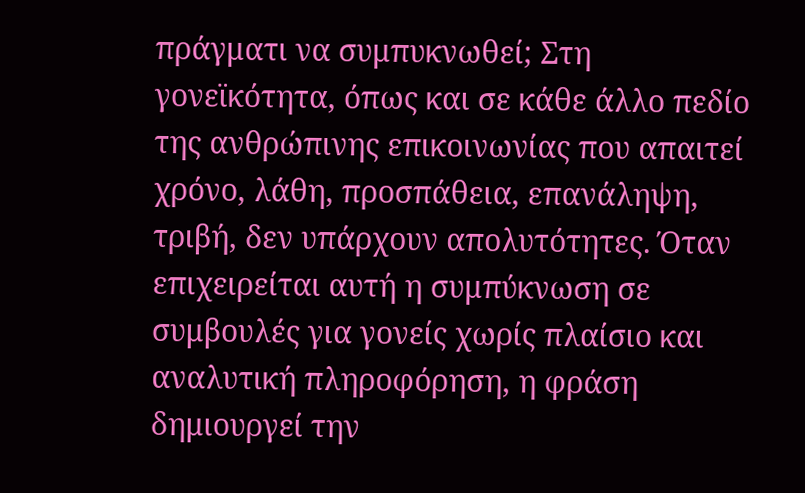πράγματι να συμπυκνωθεί; Στη γονεϊκότητα, όπως και σε κάθε άλλο πεδίο της ανθρώπινης επικοινωνίας που απαιτεί χρόνο, λάθη, προσπάθεια, επανάληψη, τριβή, δεν υπάρχουν απολυτότητες. Όταν επιχειρείται αυτή η συμπύκνωση σε συμβουλές για γονείς χωρίς πλαίσιο και αναλυτική πληροφόρηση, η φράση δημιουργεί την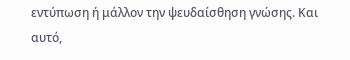εντύπωση ή μάλλον την ψευδαίσθηση γνώσης. Και αυτό,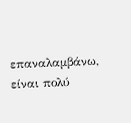επαναλαμβάνω, είναι πολύ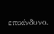επικίνδυνο.